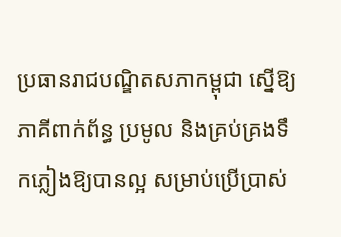ប្រធានរាជបណ្ឌិតសភាកម្ពុជា ស្នើឱ្យភាគីពាក់ព័ន្ធ ប្រមូល និងគ្រប់គ្រងទឹកភ្លៀងឱ្យបានល្អ សម្រាប់ប្រើប្រាស់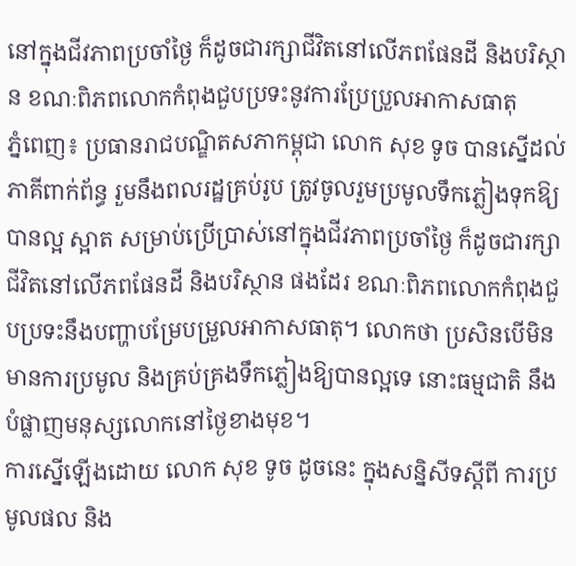នៅក្នុងជីវភាពប្រចាំថ្ងៃ ក៏ដូចជារក្សាជីវិតនៅលើភពផែនដី និងបរិស្ថាន ខណៈពិភពលោកកំពុងជួបប្រទះនូវការប្រែប្រួលអាកាសធាតុ
ភ្នំពេញ៖ ប្រធានរាជបណ្ឌិតសភាកម្ពុជា លោក សុខ ទូច បានស្នើដល់ភាគីពាក់ព័ន្ធ រួមនឹងពលរដ្ឋគ្រប់រូប ត្រូវចូលរួមប្រមូលទឹកភ្លៀងទុកឱ្យបានល្អ ស្អាត សម្រាប់ប្រើប្រាស់នៅក្នុងជីវភាពប្រចាំថ្ងៃ ក៏ដូចជារក្សាជីវិតនៅលើភពផែនដី និងបរិស្ថាន ផងដែរ ខណៈពិភពលោកកំពុងជួបប្រទះនឹងបញ្ហាបម្រែបម្រួលអាកាសធាតុ។ លោកថា ប្រសិនបើមិនមានការប្រមូល និងគ្រប់គ្រងទឹកភ្លៀងឱ្យបានល្អទេ នោះធម្មជាតិ នឹងបំផ្លាញមនុស្សលោកនៅថ្ងៃខាងមុខ។
ការស្នើឡើងដោយ លោក សុខ ទូច ដូចនេះ ក្នុងសន្និសីទស្តីពី ការប្រមូលផល និង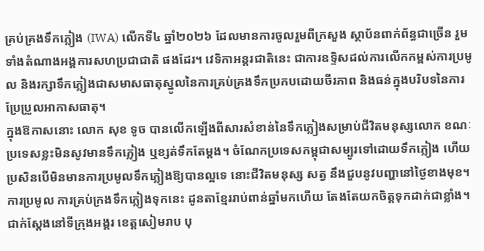គ្រប់គ្រងទឹកភ្លៀង (IWA) លើកទី៤ ឆ្នាំ២០២៦ ដែលមានការចូលរួមពីក្រសួង ស្ថាប័នពាក់ព័ន្ធជាច្រើន រួមទាំងតំណាងអង្គការសហប្រជាជាតិ ផងដែរ។ វេទិកាអន្តរជាតិនេះ ជាការឧទ្ទិសដល់ការលើកកម្ពស់ការប្រមូល និងរក្សាទឹកភ្លៀងជាសមាសធាតុស្នូលនៃការគ្រប់គ្រងទឹកប្រកបដោយចីរភាព និងធន់ក្នុងបរិបទនៃការប្រែប្រួលអាកាសធាតុ។
ក្នុងឱកាសនោះ លោក សុខ ទូច បានលើកឡើងពីសារសំខាន់នៃទឹកភ្លៀងសម្រាប់ជីវិតមនុស្សលោក ខណៈប្រទេសខ្លះមិនសូវមានទឹកភ្លៀង ឬខ្សត់ទឹកតែម្តង។ ចំណែកប្រទេសកម្ពុជាសម្បូរទៅដោយទឹកភ្លៀង ហើយប្រសិនបើមិនមានការប្រមូលទឹកភ្លៀងឱ្យបានល្អទេ នោះជីវិតមនុស្ស សត្វ នឹងជួបនូវបញ្ហានៅថ្ងៃខាងមុខ។ ការប្រមូល ការគ្រប់ក្រងទឹកភ្លៀងទុកនេះ ដូនតាខ្មែររាប់ពាន់ឆ្នាំមកហើយ តែងតែយកចិត្តទុកដាក់ជាខ្លាំង។ ជាក់ស្តែងនៅទីក្រុងអង្គរ ខេត្តសៀមរាប បុ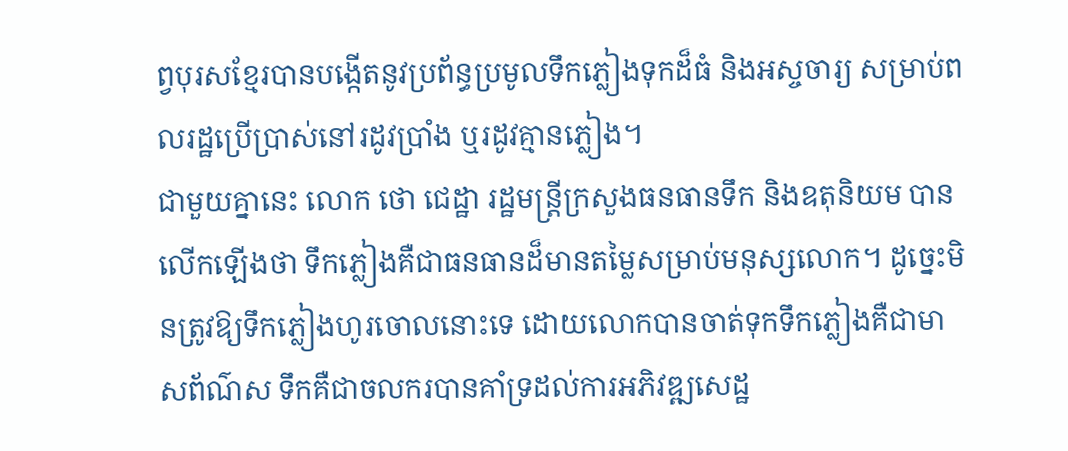ព្វបុរសខ្មែរបានបង្កើតនូវប្រព័ន្ធប្រមូលទឹកភ្លៀងទុកដ៏ធំ និងអស្ចចារ្យ សម្រាប់ពលរដ្ឋប្រើប្រាស់នៅរដូវប្រាំង ឬរដូវគ្មានភ្លៀង។
ជាមួយគ្នានេះ លោក ថោ ជេដ្ឋា រដ្ឋមន្ត្រីក្រសួងធនធានទឹក និងឧតុនិយម បានលើកឡើងថា ទឹកភ្លៀងគឺជាធនធានដ៏មានតម្លៃសម្រាប់មនុស្សលោក។ ដូច្នេះមិនត្រូវឱ្យទឹកភ្លៀងហូរចោលនោះទេ ដោយលោកបានចាត់ទុកទឹកភ្លៀងគឺជាមាសព័ណ៌ស ទឹកគឺជាចលករបានគាំទ្រដល់ការអភិវឌ្ឍសេដ្ឋ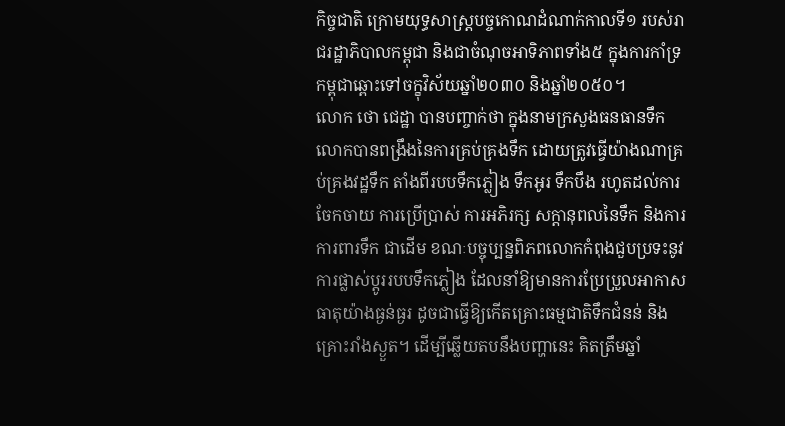កិច្ចជាតិ ក្រោមយុទ្ធសាស្ត្របច្ចកោណដំណាក់កាលទី១ របស់រាជរដ្ឋាភិបាលកម្ពុជា និងជាចំណុចអាទិភាពទាំង៥ ក្នុងការកាំទ្រកម្ពុជាឆ្ពោះទៅចក្ខុវិស័យឆ្នាំ២០៣០ និងឆ្នាំ២០៥០។
លោក ថោ ជេដ្ឋា បានបញ្ចាក់ថា ក្នុងនាមក្រសួងធនធានទឹក លោកបានពង្រឹងនៃការគ្រប់គ្រងទឹក ដោយត្រូវធ្វើយ៉ាងណាគ្រប់គ្រងវដ្ឋទឹក តាំងពីរបបទឹកភ្លៀង ទឹកអូរ ទឹកបឹង រហូតដល់ការចែកចាយ ការប្រើប្រាស់ ការអភិរក្ស សក្តានុពលនៃទឹក និងការការពារទឹក ជាដើម ខណៈបច្ចុប្បន្នពិភពលោកកំពុងជួបប្រទះនូវការផ្លាស់ប្តូររបបទឹកភ្លៀង ដែលនាំឱ្យមានការប្រែប្រួលអាកាសធាតុយ៉ាងធ្ងន់ធ្ងរ ដូចជាធ្វើឱ្យកើតគ្រោះធម្មជាតិទឹកជំនន់ និងគ្រោះរាំងស្ងួត។ ដើម្បីឆ្លើយតបនឹងបញ្ហានេះ គិតត្រឹមឆ្នាំ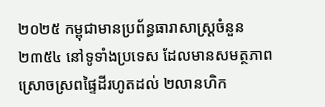២០២៥ កម្ពុជាមានប្រព័ន្ធធារាសាស្ត្រចំនួន ២៣៥៤ នៅទូទាំងប្រទេស ដែលមានសមត្ថភាពស្រោចស្រពផ្ទៃដីរហូតដល់ ២លានហិក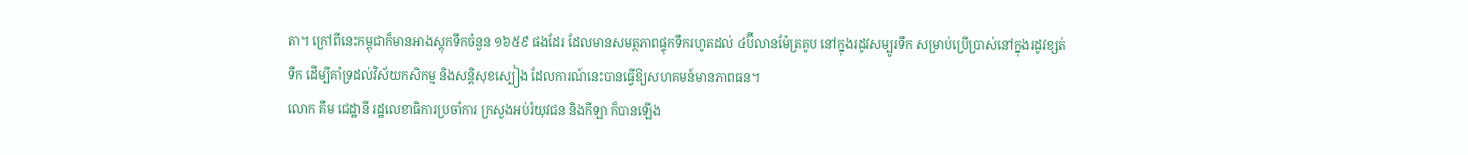តា។ ក្រៅពីនេះកម្ពុជាក៏មានអាងស្តុកទឹកចំនួន ១៦៥៩ ផងដែរ ដែលមានសមត្ថភាពផ្ទុកទឹករហូតដល់ ៤ប៊ីលានម៉ែត្រគូប នៅក្នុងរដូវសម្បូរទឹក សម្រាប់ប្រើប្រាស់នៅក្នុងរដូវខ្សត់ទឹក ដើម្បីគាំទ្រដល់វិស័យកសិកម្ម និងសន្តិសុខស្បៀង ដែលការណ៍នេះបានធ្វើឱ្យសហគមន៍មានភាពធន។
លោក គឹម ជេដ្ឋានី រដ្ឋលេខាធិការប្រចាំការ ក្រសួងអប់រំយុវជន និងកីឡា ក៏បានឡើង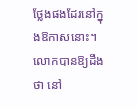ថ្លែងផងដែរនៅក្នុងឱកាសនោះ។ លោកបានឱ្យដឹងថា នៅ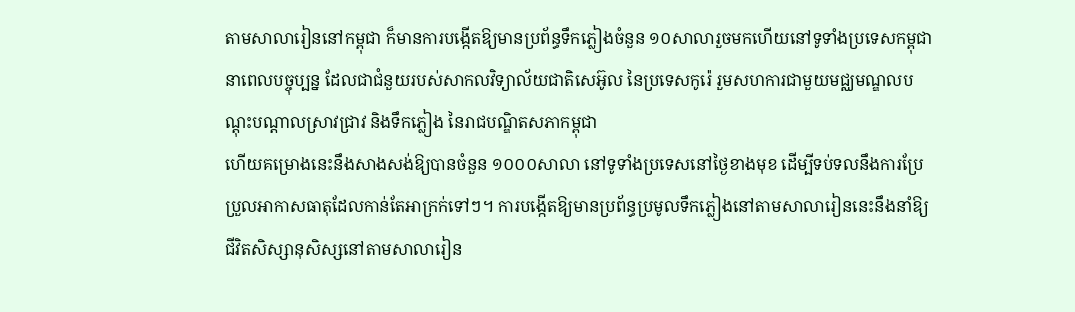តាមសាលារៀននៅកម្ពុជា ក៏មានការបង្កើតឱ្យមានប្រព័ន្ធទឹកភ្លៀងចំនួន ១០សាលារួចមកហើយនៅទូទាំងប្រទេសកម្ពុជានាពេលបច្ចុប្បន្ន ដែលជាជំនួយរបស់សាកលវិទ្យាល័យជាតិសេអ៊ូល នៃប្រទេសកូរ៉េ រួមសហការជាមួយមជ្ឈមណ្ឌលបណ្តុះបណ្តាលស្រាវជ្រាវ និងទឹកភ្លៀង នៃរាជបណ្ឌិតសភាកម្ពុជា
ហើយគម្រោងនេះនឹងសាងសង់ឱ្យបានចំនួន ១០០០សាលា នៅទូទាំងប្រទេសនៅថ្ងៃខាងមុខ ដើម្បីទប់ទលនឹងការប្រែប្រួលអាកាសធាតុដែលកាន់តែអាក្រក់ទៅៗ។ ការបង្កើតឱ្យមានប្រព័ន្ធប្រមូលទឹកភ្លៀងនៅតាមសាលារៀននេះនឹងនាំឱ្យជីវិតសិស្សានុសិស្សនៅតាមសាលារៀន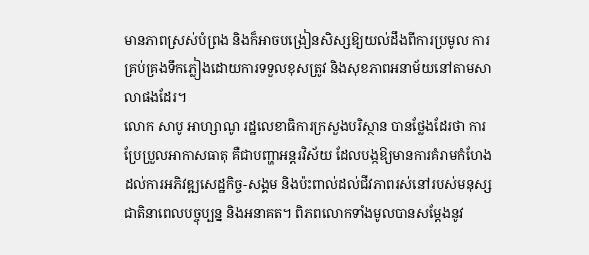មានភាពស្រស់បំព្រង និងក៏អាចបង្រៀនសិស្សឱ្យយល់ដឹងពីការប្រមូល ការគ្រប់គ្រងទឹកភ្លៀងដោយការទទួលខុសត្រូវ និងសុខភាពអនាម័យនៅតាមសាលាផងដែរ។
លោក សាបូ អាហ្សាណូ រដ្ឋលេខាធិការក្រសួងបរិស្ថាន បានថ្លែងដែរថា ការប្រែប្រួលអាកាសធាតុ គឺជាបញ្ហាអន្តរវិស័យ ដែលបង្កឱ្យមានការគំរាមកំហែងដល់ការអភិវឌ្ឍសេដ្ឋកិច្ច-សង្គម និងប៉ះពាល់ដល់ជីវភាពរស់នៅរបស់មនុស្សជាតិនាពេលបច្ចុប្បន្ន និងអនាគត។ ពិភពលោកទាំងមូលបានសម្ដែងនូវ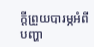ក្ដីព្រួយបារម្ភអំពីបញ្ហា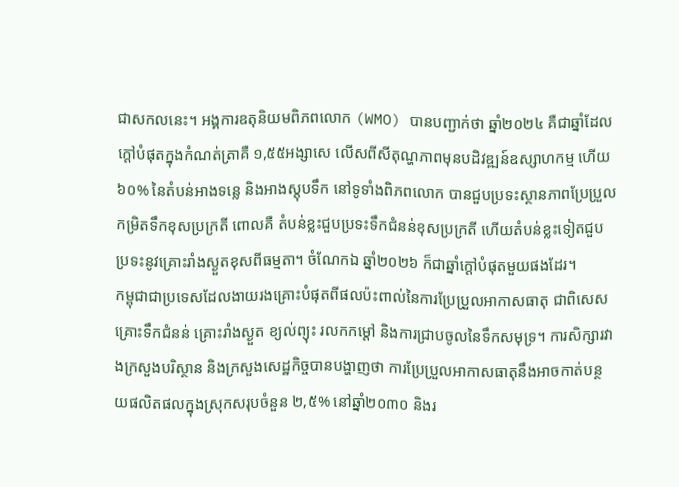ជាសកលនេះ។ អង្គការឧតុនិយមពិភពលោក (WMO) បានបញ្ជាក់ថា ឆ្នាំ២០២៤ គឺជាឆ្នាំដែលក្តៅបំផុតក្នុងកំណត់ត្រាគឺ ១,៥៥អង្សាសេ លើសពីសីតុណ្ហភាពមុនបដិវឌ្ឍន៍ឧស្សាហកម្ម ហើយ ៦០% នៃតំបន់អាងទន្លេ និងអាងស្តុបទឹក នៅទូទាំងពិភពលោក បានជួបប្រទះស្ថានភាពប្រែប្រួលកម្រិតទឹកខុសប្រក្រតី ពោលគឺ តំបន់ខ្លះជួបប្រទះទឹកជំនន់ខុសប្រក្រតី ហើយតំបន់ខ្លះទៀតជួបប្រទះនូវគ្រោះរាំងស្ងួតខុសពីធម្មតា។ ចំណែកឯ ឆ្នាំ២០២៦ ក៏ជាឆ្នាំក្តៅបំផុតមួយផងដែរ។
កម្ពុជាជាប្រទេសដែលងាយរងគ្រោះបំផុតពីផលប៉ះពាល់នៃការប្រែប្រួលអាកាសធាតុ ជាពិសេសគ្រោះទឹកជំនន់ គ្រោះរាំងស្ងួត ខ្យល់ព្យុះ រលកកម្តៅ និងការជ្រាបចូលនៃទឹកសមុទ្រ។ ការសិក្សារវាងក្រសួងបរិស្ថាន និងក្រសួងសេដ្ឋកិច្ចបានបង្ហាញថា ការប្រែប្រួលអាកាសធាតុនឹងអាចកាត់បន្ថយផលិតផលក្នុងស្រុកសរុបចំនួន ២,៥% នៅឆ្នាំ២០៣០ និងរ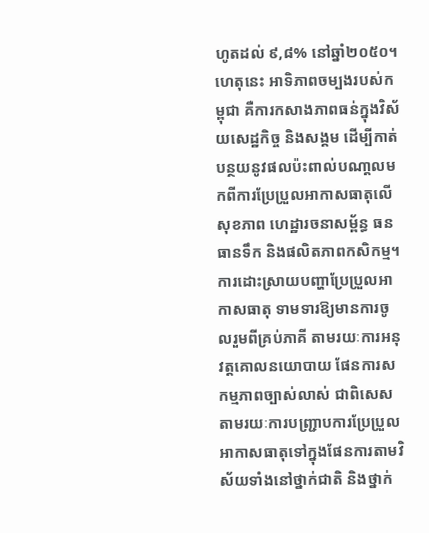ហូតដល់ ៩,៨% នៅឆ្នាំ២០៥០។ ហេតុនេះ អាទិភាពចម្បងរបស់កម្ពុជា គឺការកសាងភាពធន់ក្នុងវិស័យសេដ្ឋកិច្ច និងសង្គម ដើម្បីកាត់បន្ថយនូវផលប៉ះពាល់បណា្តលមកពីការប្រែប្រួលអាកាសធាតុលើសុខភាព ហេដ្ឋារចនាសម្ព័ន្ធ ធនធានទឹក និងផលិតភាពកសិកម្ម។
ការដោះស្រាយបញ្ហាប្រែប្រួលអាកាសធាតុ ទាមទារឱ្យមានការចូលរួមពីគ្រប់ភាគី តាមរយៈការអនុវត្តគោលនយោបាយ ផែនការសកម្មភាពច្បាស់លាស់ ជាពិសេសតាមរយៈការបញ្ជ្រាបការប្រែប្រួលអាកាសធាតុទៅក្នុងផែនការតាមវិស័យទាំងនៅថ្នាក់ជាតិ និងថ្នាក់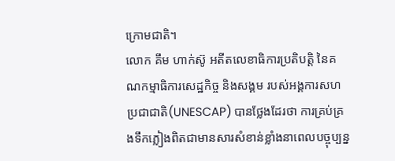ក្រោមជាតិ។
លោក គឹម ហាក់ស៊ូ អតីតលេខាធិការប្រតិបត្តិ នៃគណកម្មាធិការសេដ្ឋកិច្ច និងសង្គម របស់អង្គការសហប្រជាជាតិ(UNESCAP) បានថ្លែងដែរថា ការគ្រប់គ្រងទឹកភ្លៀងពិតជាមានសារសំខាន់ខ្លាំងនាពេលបច្ចុប្បន្ន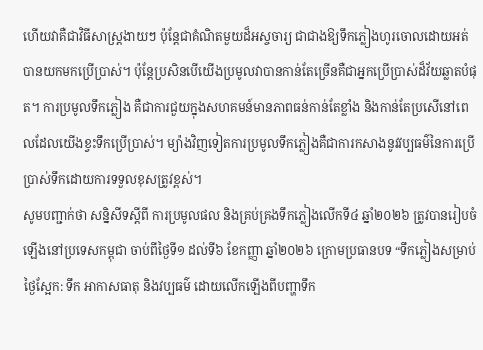ហើយវាគឺជាវិធីសាស្ត្រងាយៗ ប៉ុន្តែជាគំណិតមួយដ៏អស្ចចារ្យ ជាជាងឱ្យទឹកភ្លៀងហូរចោលដោយអត់បានយកមកប្រើប្រាស់។ ប៉ុន្តែប្រសិនបើយើងប្រមូលវាបានកាន់តែច្រើនគឺជាអ្នកប្រើប្រាស់ដ៏វ័យឆ្លាតបំផុត។ ការប្រមូលទឹកភ្លៀង គឺជាការជួយក្នុងសហគមន៍មានភាពធន់កាន់តែខ្លាំង និងកាន់តែប្រសើនៅពេលដែលយើងខ្វះទឹកប្រើប្រាស់។ ម្យ៉ាងវិញទៀតការប្រមូលទឹកភ្លៀងគឺជាការកសាងនូវវប្បធម៌នៃការប្រើប្រាស់ទឹកដោយការទទួលខុសត្រូវខ្ពស់។
សូមបញ្ជាក់ថា សន្និសីទស្តីពី ការប្រមូលផល និងគ្រប់គ្រងទឹកភ្លៀងលើកទី៤ ឆ្នាំ២០២៦ ត្រូវបានរៀបចំឡើងនៅប្រទេសកម្ពុជា ចាប់ពីថ្ងៃទី១ ដល់ទី៦ ខែកញ្ញា ឆ្នាំ២០២៦ ក្រោមប្រធានបទ “ទឹកភ្លៀងសម្រាប់ថ្ងៃស្អែក: ទឹក អាកាសធាតុ និងវប្បធម៌ ដោយលើកឡើងពីបញ្ហាទឹក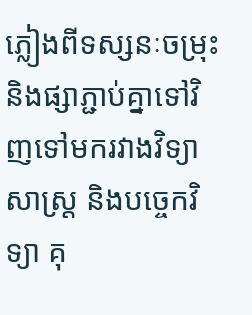ភ្លៀងពីទស្សនៈចម្រុះ និងផ្សាភ្ជាប់គ្នាទៅវិញទៅមករវាងវិទ្យាសាស្ត្រ និងបច្ចេកវិទ្យា គុ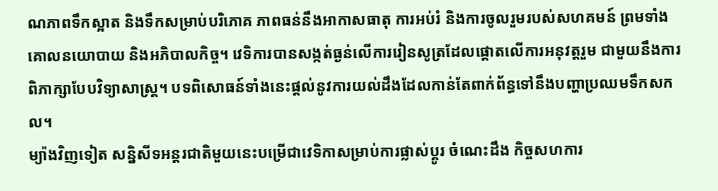ណភាពទឹកស្អាត និងទឹកសម្រាប់បរិភោគ ភាពធន់នឹងអាកាសធាតុ ការអប់រំ និងការចូលរួមរបស់សហគមន៍ ព្រមទាំងគោលនយោបាយ និងអភិបាលកិច្ច។ វេទិការបានសង្កត់ធ្ងន់លើការរៀនសូត្រដែលផ្តោតលើការអនុវត្តរួម ជាមួយនឹងការពិភាក្សាបែបវិទ្យាសាស្ត្រ។ បទពិសោធន៍ទាំងនេះផ្តល់នូវការយល់ដឹងដែលកាន់តែពាក់ព័ន្ធទៅនឹងបញ្ហាប្រឈមទឹកសកល។
ម្យ៉ាងវិញទៀត សន្និសីទអន្តរជាតិមួយនេះបម្រើជាវេទិកាសម្រាប់ការផ្លាស់ប្តូរ ចំណេះដឹង កិច្ចសហការ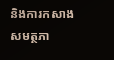និងការកសាងសមត្ថភា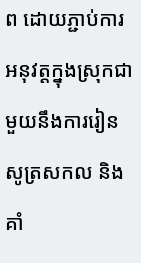ព ដោយភ្ជាប់ការអនុវត្តក្នុងស្រុកជាមួយនឹងការរៀនសូត្រសកល និងគាំ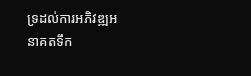ទ្រដល់ការអភិវឌ្ឍអនាគតទឹក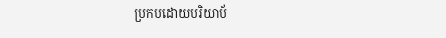ប្រកបដោយបរិយាប័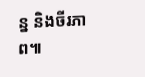ន្ន និងចីរភាព៕